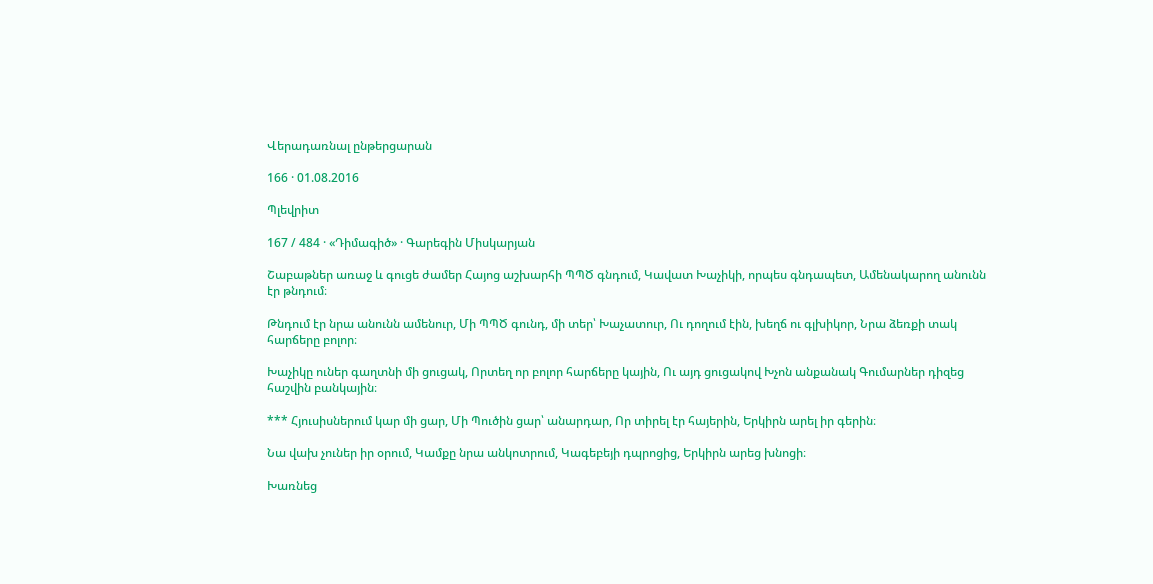Վերադառնալ ընթերցարան

166 · 01.08.2016

Պլեվրիտ

167 / 484 · «Դիմագիծ» · Գարեգին Միսկարյան

Շաբաթներ առաջ և գուցե ժամեր Հայոց աշխարհի ՊՊԾ գնդում, Կավատ Խաչիկի, որպես գնդապետ, Ամենակարող անունն էր թնդում։

Թնդում էր նրա անունն ամենուր, Մի ՊՊԾ գունդ, մի տեր՝ Խաչատուր, Ու դողում էին, խեղճ ու գլխիկոր, Նրա ձեռքի տակ հարճերը բոլոր։

Խաչիկը ուներ գաղտնի մի ցուցակ, Որտեղ որ բոլոր հարճերը կային, Ու այդ ցուցակով Խչոն անքանակ Գումարներ դիզեց հաշվին բանկային։

*** Հյուսիսներում կար մի ցար, Մի Պուծին ցար՝ անարդար, Որ տիրել էր հայերին, Երկիրն արել իր գերին։

Նա վախ չուներ իր օրում, Կամքը նրա անկոտրում, Կագեբեյի դպրոցից, Երկիրն արեց խնոցի։

Խառնեց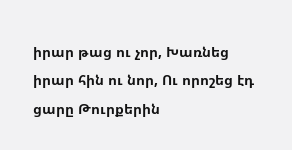իրար թաց ու չոր, Խառնեց իրար հին ու նոր, Ու որոշեց էդ ցարը Թուրքերին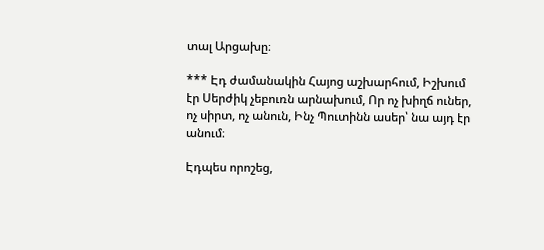տալ Արցախը։

*** Էդ ժամանակին Հայոց աշխարհում, Իշխում էր Սերժիկ չեբուռն արնախում, Որ ոչ խիղճ ուներ, ոչ սիրտ, ոչ անուն, Ինչ Պուտինն ասեր՝ նա այդ էր անում։

Էդպես որոշեց,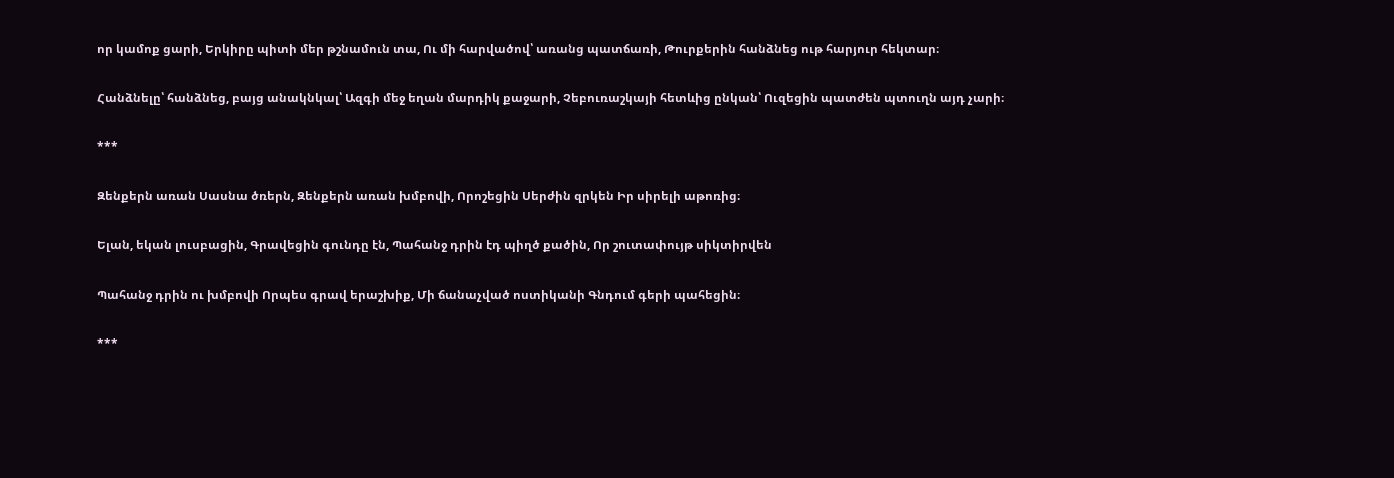որ կամոք ցարի, Երկիրը պիտի մեր թշնամուն տա, Ու մի հարվածով՝ առանց պատճառի, Թուրքերին հանձնեց ութ հարյուր հեկտար։

Հանձնելը՝ հանձնեց, բայց անակնկալ՝ Ազգի մեջ եղան մարդիկ քաջարի, Չեբուռաշկայի հետևից ընկան՝ Ուզեցին պատժեն պտուղն այդ չարի։

***

Զենքերն առան Սասնա ծռերն, Զենքերն առան խմբովի, Որոշեցին Սերժին զրկեն Իր սիրելի աթոռից։

Ելան, եկան լուսբացին, Գրավեցին գունդը էն, Պահանջ դրին էդ պիղծ քածին, Որ շուտափույթ սիկտիրվեն

Պահանջ դրին ու խմբովի Որպես գրավ երաշխիք, Մի ճանաչված ոստիկանի Գնդում գերի պահեցին։

***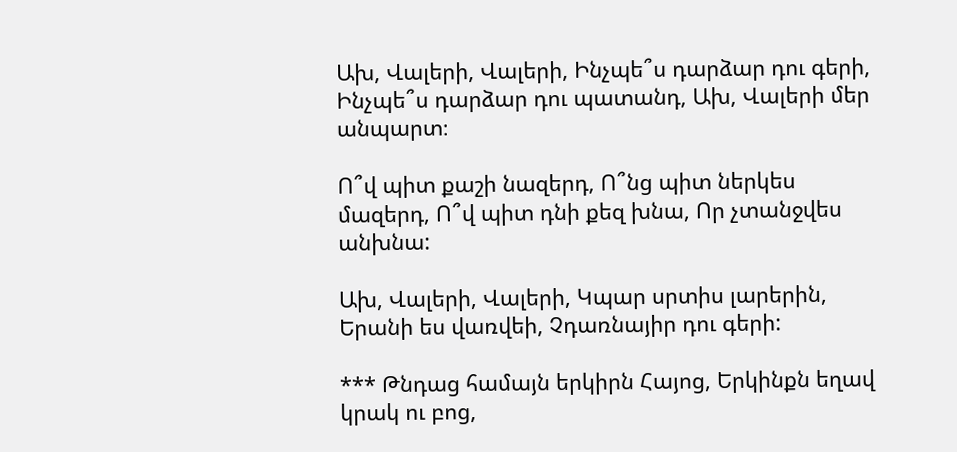Ախ, Վալերի, Վալերի, Ինչպե՞ս դարձար դու գերի, Ինչպե՞ս դարձար դու պատանդ, Ախ, Վալերի մեր անպարտ։

Ո՞վ պիտ քաշի նազերդ, Ո՞նց պիտ ներկես մազերդ, Ո՞վ պիտ դնի քեզ խնա, Որ չտանջվես անխնա:

Ախ, Վալերի, Վալերի, Կպար սրտիս լարերին, Երանի ես վառվեի, Չդառնայիր դու գերի:

*** Թնդաց համայն երկիրն Հայոց, Երկինքն եղավ կրակ ու բոց,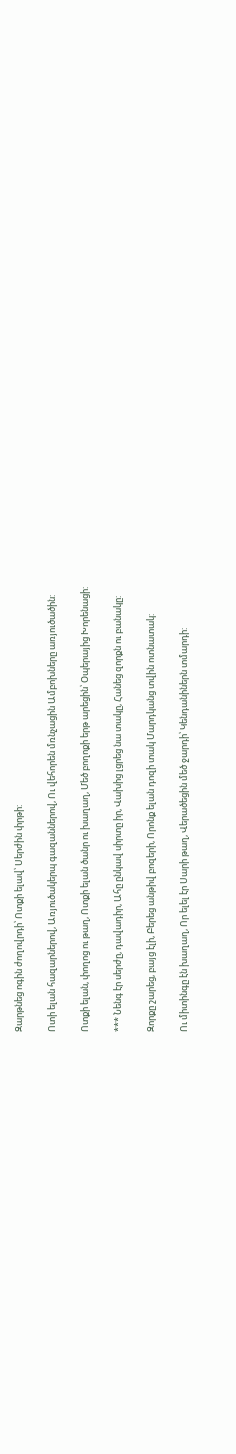Զարթնեց ոգին ժողովրդի՝ Ոտքի ելավ՝ Սերժին փրթի:

Ոտի ելան հազարներով, Առյուծակերպ գազաններով, Ու վեհորեն մռնչացին Ամբոխները առյուծածին:

Ոտքի ելան, փողոց ու թաղ, Ոտքի ելան ծանր ու խաղաղ, Մեծ բողոքի երթ արեցին՝ Օպերայից Խորենացի:

*** Նենգ էր սերժը, դավադիր, Ահը ընկավ սիրտը իր, Վախից լցրեց նա տակը, Հանեց զորքն ու բանակը:

Զորքը շարեց, բայց էլի, Բերեց անթիվ բոզերի, Որոնք ելան դոզի տակ Մարդկանց տվին ոտնատակ:

Ու միտինգը էն խաղաղ, Որ ելել էր Սարի թաղ, Վերածեցին մեծ ջարդի՝ Կենդանիներն տմարդի: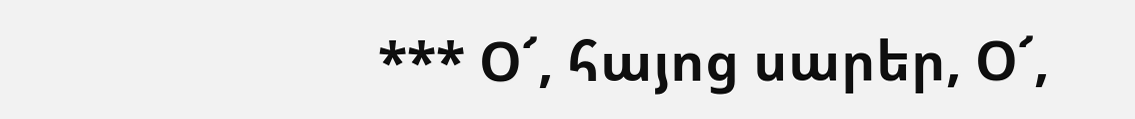*** Օ՜, հայոց սարեր, Օ՜,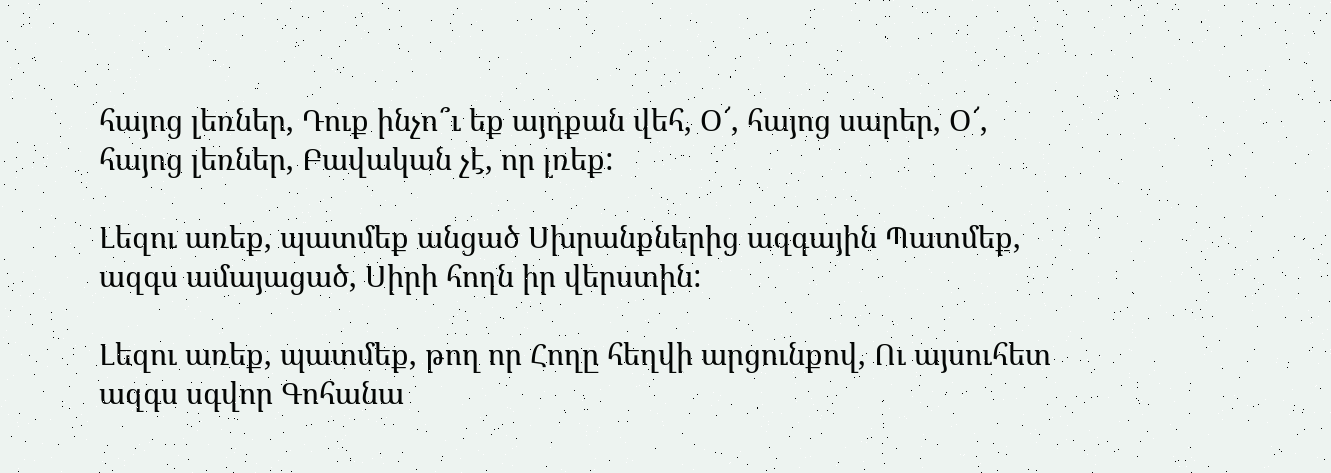հայոց լեռներ, Դուք ինչո՞ւ եք այդքան վեհ, Օ՜, հայոց սարեր, Օ՜, հայոց լեռներ, Բավական չէ, որ լռեք:

Լեզու առեք, պատմեք անցած Սխրանքներից ազգային Պատմեք, ազգս ամայացած, Սիրի հողն իր վերստին:

Լեզու առեք, պատմեք, թող որ Հողը հեղվի արցունքով, Ու այսուհետ ազգս սգվոր Գոհանա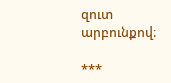զուտ արբունքով։

***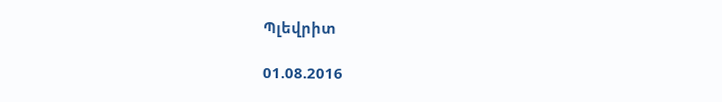Պլեվրիտ

01.08.2016